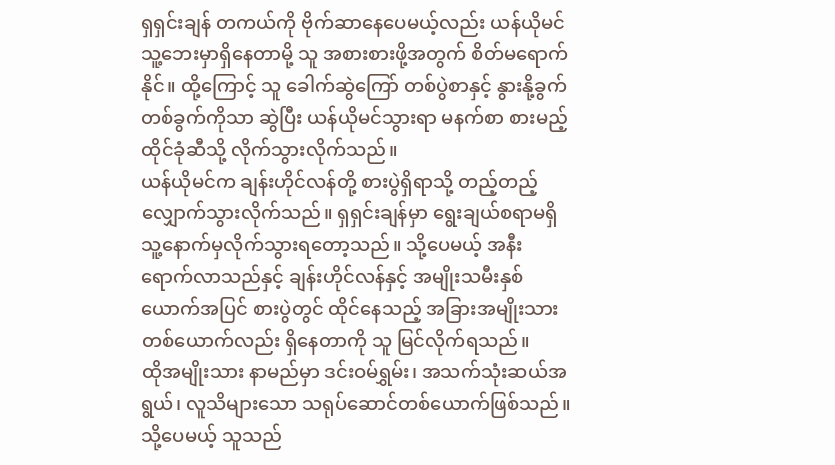ရှရှင်းချန် တကယ်ကို ဗိုက်ဆာနေပေမယ့်လည်း ယန်ယိုမင် သူ့ဘေးမှာရှိနေတာမို့ သူ အစားစားဖို့အတွက် စိတ်မရောက်နိုင်။ ထို့ကြောင့် သူ ခေါက်ဆွဲကြော် တစ်ပွဲစာနှင့် နွားနို့ခွက် တစ်ခွက်ကိုသာ ဆွဲပြီး ယန်ယိုမင်သွားရာ မနက်စာ စားမည့်ထိုင်ခုံဆီသို့ လိုက်သွားလိုက်သည်။
ယန်ယိုမင်က ချန်းဟိုင်လန်တို့ စားပွဲရှိရာသို့ တည့်တည့်လျှောက်သွားလိုက်သည်။ ရှရှင်းချန်မှာ ရွေးချယ်စရာမရှိသူ့နောက်မှလိုက်သွားရတော့သည်။ သို့ပေမယ့် အနီးရောက်လာသည်နှင့် ချန်းဟိုင်လန်နှင့် အမျိုးသမီးနှစ်ယောက်အပြင် စားပွဲတွင် ထိုင်နေသည့် အခြားအမျိုးသားတစ်ယောက်လည်း ရှိနေတာကို သူ မြင်လိုက်ရသည်။
ထိုအမျိုးသား နာမည်မှာ ဒင်းဝမ်ရွှမ်း၊ အသက်သုံးဆယ်အရွယ်၊ လူသိများသော သရုပ်ဆောင်တစ်ယောက်ဖြစ်သည်။ သို့ပေမယ့် သူသည်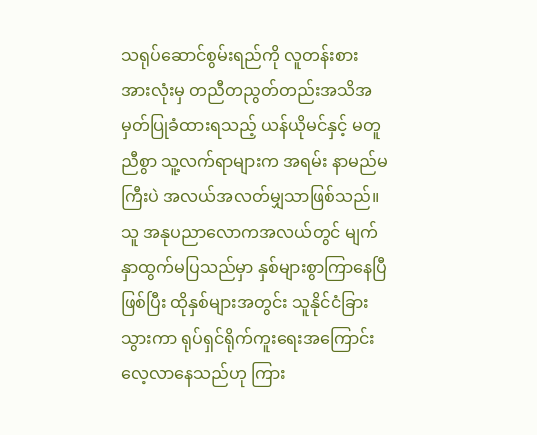သရုပ်ဆောင်စွမ်းရည်ကို လူတန်းစားအားလုံးမှ တညီတညွတ်တည်းအသိအမှတ်ပြုခံထားရသည့် ယန်ယိုမင်နှင့် မတူညီစွာ သူ့လက်ရာများက အရမ်း နာမည်မကြီးပဲ အလယ်အလတ်မျှသာဖြစ်သည်။
သူ အနုပညာလောကအလယ်တွင် မျက်နှာထွက်မပြသည်မှာ နှစ်များစွာကြာနေပြီဖြစ်ပြီး ထိုနှစ်များအတွင်း သူနိုင်ငံခြားသွားကာ ရုပ်ရှင်ရိုက်ကူးရေးအကြောင်း လေ့လာနေသည်ဟု ကြား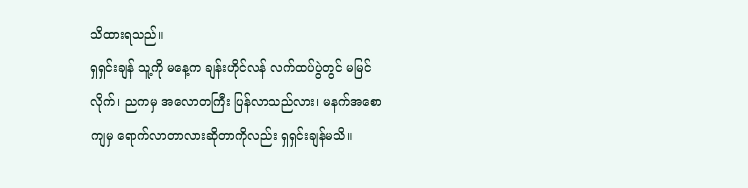သိထားရသည်။
ရှရှင်းချန် သူ့ကို မနေ့က ချန်းဟိုင်လန် လက်ထပ်ပွဲတွင် မမြင်လိုက်၊ ညကမှ အလောတကြီး ပြန်လာသည်လား၊ မနက်အစောကျမှ ရောက်လာတာလားဆိုတာကိုလည်း ရှရှင်းချန်မသိ။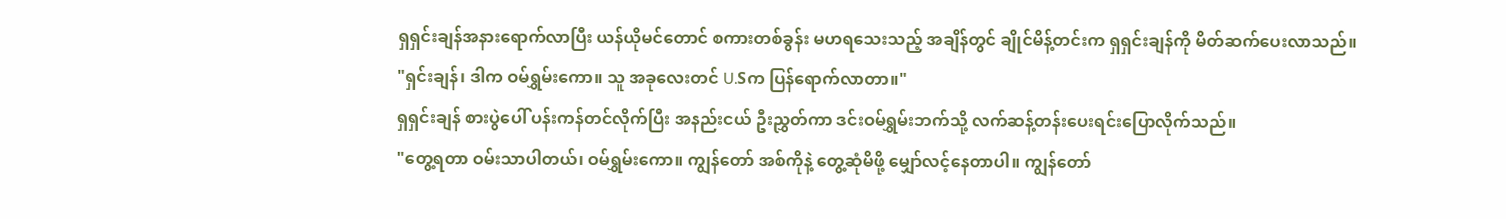ရှရှင်းချန်အနားရောက်လာပြီး ယန်ယိုမင်တောင် စကားတစ်ခွန်း မဟရသေးသည့် အချိန်တွင် ချိုင်မိန့်တင်းက ရှရှင်းချန်ကို မိတ်ဆက်ပေးလာသည်။
"ရှင်းချန်၊ ဒါက ဝမ်ရွှမ်းကော။ သူ အခုလေးတင် U.Sက ပြန်ရောက်လာတာ။"
ရှရှင်းချန် စားပွဲပေါ် ပန်းကန်တင်လိုက်ပြီး အနည်းငယ် ဦးညွှတ်ကာ ဒင်းဝမ်ရွှမ်းဘက်သို့ လက်ဆန့်တန်းပေးရင်းပြောလိုက်သည်။
"တွေ့ရတာ ဝမ်းသာပါတယ်၊ ဝမ်ရွှမ်းကော။ ကျွန်တော် အစ်ကိုနဲ့ တွေ့ဆုံမိဖို့ မျှော်လင့်နေတာပါ။ ကျွန်တော်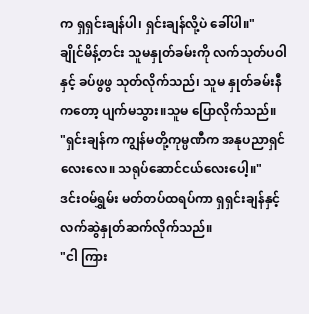က ရှရှင်းချန်ပါ၊ ရှင်းချန်လို့ပဲ ခေါ်ပါ။"
ချိုင်မိန့်တင်း သူမနှုတ်ခမ်းကို လက်သုတ်ပဝါနှင့် ခပ်ဖွဖွ သုတ်လိုက်သည်၊ သူမ နှုတ်ခမ်းနီကတော့ ပျက်မသွား။သူမ ပြောလိုက်သည်။
"ရှင်းချန်က ကျွန်မတို့ကုမ္ပဏီက အနုပညာရှင်လေးလေ။ သရုပ်ဆောင်ငယ်လေးပေါ့။"
ဒင်းဝမ်ရွှမ်း မတ်တပ်ထရပ်ကာ ရှရှင်းချန်နှင့် လက်ဆွဲနှုတ်ဆက်လိုက်သည်။
"ငါ ကြား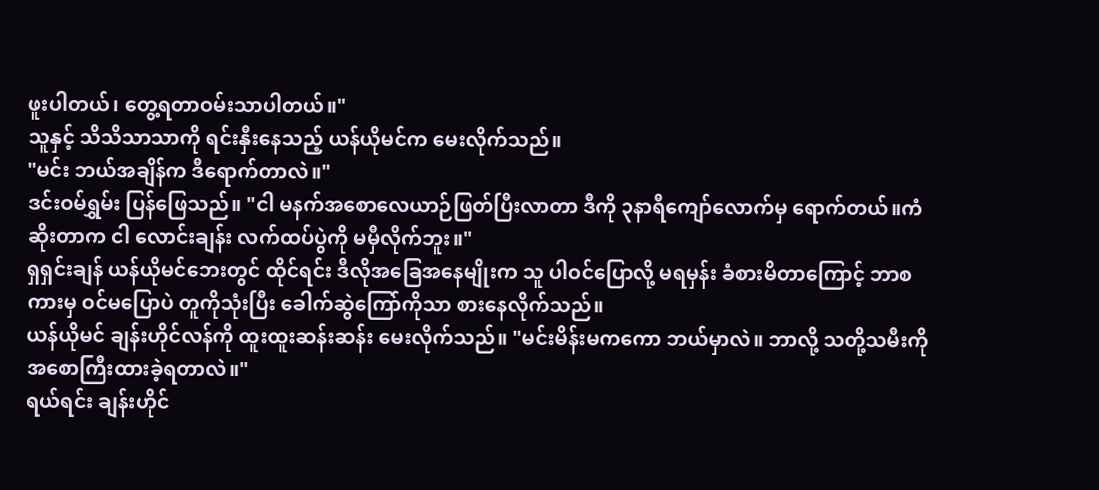ဖူးပါတယ်၊ တွေ့ရတာဝမ်းသာပါတယ်။"
သူနှင့် သိသိသာသာကို ရင်းနှီးနေသည့် ယန်ယိုမင်က မေးလိုက်သည်။
"မင်း ဘယ်အချိန်က ဒီရောက်တာလဲ။"
ဒင်းဝမ်ရွှမ်း ပြန်ဖြေသည်။ "ငါ မနက်အစောလေယာဉ်ဖြတ်ပြီးလာတာ ဒီကို ၃နာရီကျော်လောက်မှ ရောက်တယ်။ကံဆိုးတာက ငါ လောင်းချန်း လက်ထပ်ပွဲကို မမှီလိုက်ဘူး။"
ရှရှင်းချန် ယန်ယိုမင်ဘေးတွင် ထိုင်ရင်း ဒီလိုအခြေအနေမျိုးက သူ ပါဝင်ပြောလို့ မရမှန်း ခံစားမိတာကြောင့် ဘာစကားမှ ဝင်မပြောပဲ တူကိုသုံးပြီး ခေါက်ဆွဲကြော်ကိုသာ စားနေလိုက်သည်။
ယန်ယိုမင် ချန်းဟိုင်လန်ကို ထူးထူးဆန်းဆန်း မေးလိုက်သည်။ "မင်းမိန်းမကကော ဘယ်မှာလဲ။ ဘာလို့ သတို့သမီးကို အစောကြီးထားခဲ့ရတာလဲ။"
ရယ်ရင်း ချန်းဟိုင်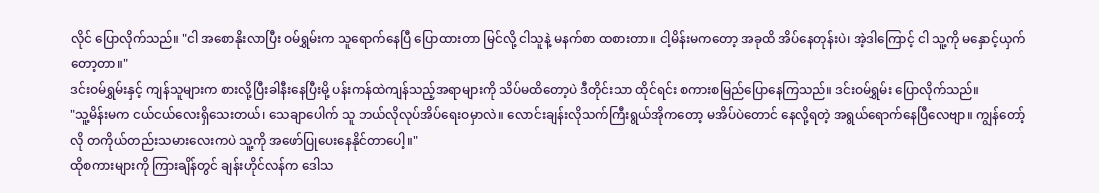လိုင် ပြောလိုက်သည်။ "ငါ အစောနိုးလာပြီး ဝမ်ရွှမ်းက သူရောက်နေပြီ ပြောထားတာ မြင်လို့ ငါသူနဲ့ မနက်စာ ထစားတာ။ ငါ့မိန်းမကတော့ အခုထိ အိပ်နေတုန်းပဲ၊ အဲ့ဒါကြောင့် ငါ သူ့ကို မနှောင့်ယှက်တော့တာ။"
ဒင်းဝမ်ရွှမ်းနှင့် ကျန်သူများက စားလို့ပြီးခါနီးနေပြီးမို့ ပန်းကန်ထဲကျန်သည့်အရာများကို သိပ်မထိတော့ပဲ ဒီတိုင်းသာ ထိုင်ရင်း စကားစမြည်ပြောနေကြသည်။ ဒင်းဝမ်ရွှမ်း ပြောလိုက်သည်။
"သူ့မိန်းမက ငယ်ငယ်လေးရှိသေးတယ်၊ သေချာပေါက် သူ ဘယ်လိုလုပ်အိပ်ရေးဝမှာလဲ။ လောင်းချန်းလိုသက်ကြီးရွယ်အိုကတော့ မအိပ်ပဲတောင် နေလို့ရတဲ့ အရွယ်ရောက်နေပြီလေဗျာ။ ကျွန်တော့်လို တကိုယ်တည်းသမားလေးကပဲ သူ့ကို အဖော်ပြုပေးနေနိုင်တာပေါ့။"
ထိုစကားများကို ကြားချိန်တွင် ချန်းဟိုင်လန်က ဒေါသ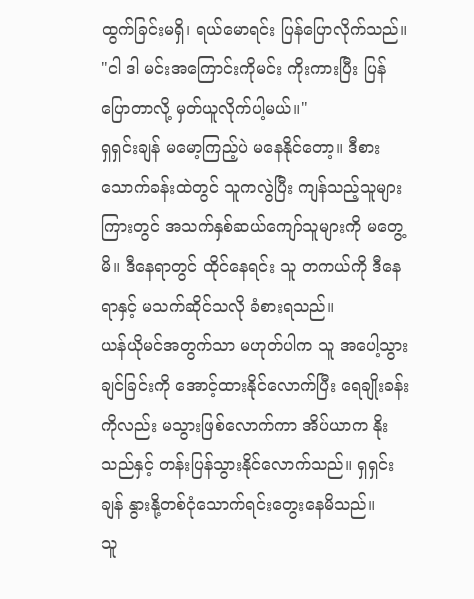ထွက်ခြင်းမရှိ၊ ရယ်မောရင်း ပြန်ပြောလိုက်သည်။
"ငါ ဒါ မင်းအကြောင်းကိုမင်း ကိုးကားပြီး ပြန်ပြောတာလို့ မှတ်ယူလိုက်ပါ့မယ်။"
ရှရှင်းချန် မမော့ကြည့်ပဲ မနေနိုင်တော့။ ဒီစားသောက်ခန်းထဲတွင် သူကလွဲပြီး ကျန်သည့်သူများကြားတွင် အသက်နှစ်ဆယ်ကျော်သူများကို မတွေ့မိ။ ဒီနေရာတွင် ထိုင်နေရင်း သူ တကယ်ကို ဒီနေရာနှင့် မသက်ဆိုင်သလို ခံစားရသည်။
ယန်ယိုမင်အတွက်သာ မဟုတ်ပါက သူ အပေါ့သွားချင်ခြင်းကို အောင့်ထားနိုင်လောက်ပြီး ရေချိုးခန်းကိုလည်း မသွားဖြစ်လောက်ကာ အိပ်ယာက နိုးသည်နှင့် တန်းပြန်သွားနိုင်လောက်သည်။ ရှရှင်းချန် နွားနို့တစ်ငုံသောက်ရင်းတွေးနေမိသည်။
သူ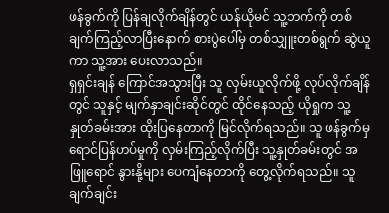ဖန်ခွက်ကို ပြန်ချလိုက်ချိန်တွင် ယန်ယိုမင် သူ့ဘက်ကို တစ်ချက်ကြည့်လာပြီးနောက် စားပွဲပေါ်မှ တစ်သျှူးတစ်ရွက် ဆွဲယူကာ သူ့အား ပေးလာသည်။
ရှရှင်းချန် ကြောင်အသွားပြီး သူ လှမ်းယူလိုက်ဖို့ လုပ်လိုက်ချိန်တွင် သူနှင့် မျက်နှာချင်းဆိုင်တွင် ထိုင်နေသည့် ယိုရှုက သူ့နှုတ်ခမ်းအား ထိုးပြနေတာကို မြင်လိုက်ရသည်။ သူ ဖန်ခွက်မှ ရောင်ပြန်ဟပ်မှုကို လှမ်းကြည့်လိုက်ပြီး သူ့နှုတ်ခမ်းတွင် အဖြူရောင် နွားနို့များ ပေကျံနေတာကို တွေ့လိုက်ရသည်။ သူ ချက်ချင်း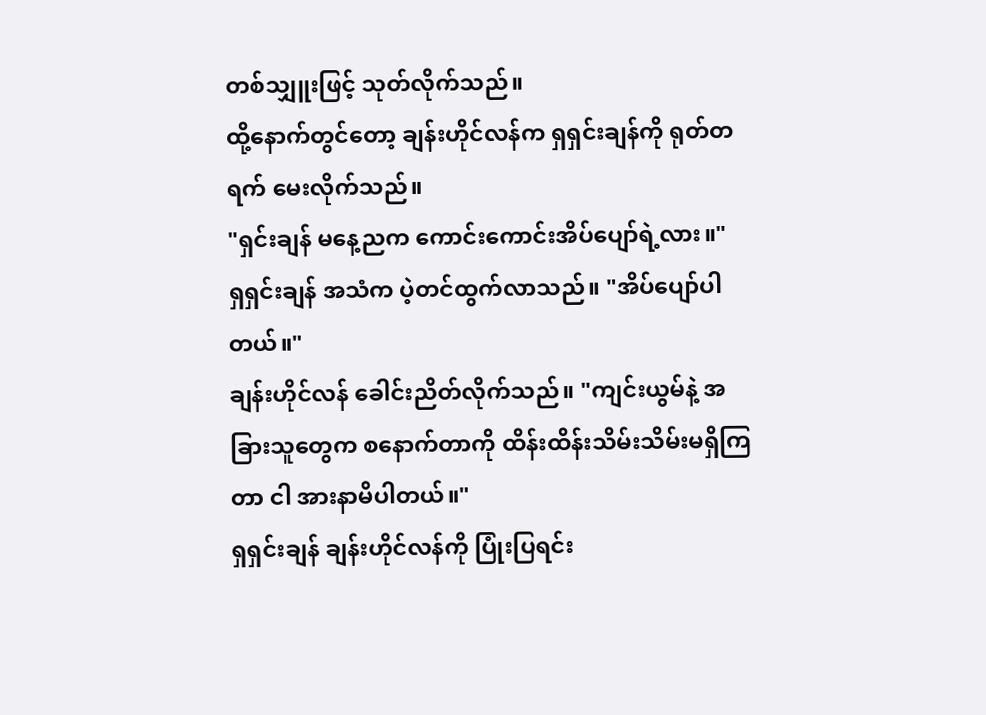တစ်သျှူးဖြင့် သုတ်လိုက်သည်။
ထို့နောက်တွင်တော့ ချန်းဟိုင်လန်က ရှရှင်းချန်ကို ရုတ်တရက် မေးလိုက်သည်။
"ရှင်းချန် မနေ့ညက ကောင်းကောင်းအိပ်ပျော်ရဲ့လား။"
ရှရှင်းချန် အသံက ပဲ့တင်ထွက်လာသည်။ "အိပ်ပျော်ပါတယ်။"
ချန်းဟိုင်လန် ခေါင်းညိတ်လိုက်သည်။ "ကျင်းယွမ်နဲ့ အခြားသူတွေက စနောက်တာကို ထိန်းထိန်းသိမ်းသိမ်းမရှိကြတာ ငါ အားနာမိပါတယ်။"
ရှရှင်းချန် ချန်းဟိုင်လန်ကို ပြုံးပြရင်း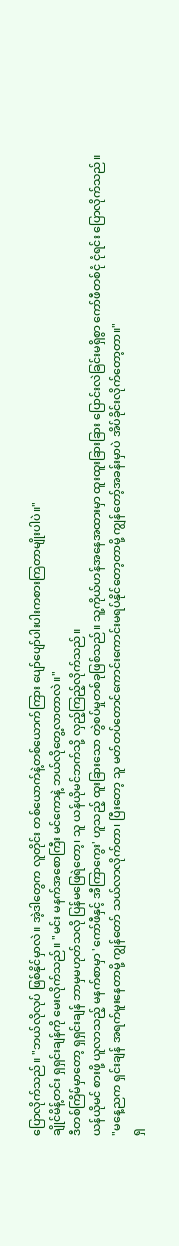ပြောလိုက်သည်။ "ဘယ်လိုလုပ် ဖြစ်နိုင်မှာလဲ။ အဲ့ဒါတွေက လူတိုင်း တစ်ယောက်နဲ့တစ်ယောက်ကြား ပျော်ပျော်ပါးပါးကစားကြတာမျိုးပါပဲ။"
ချိုင်မိန့်တင်း ရှရှင်းချန်ကို မေးလိုက်သည်။ "မင်း မနက်အစောကြီး မင်ကောနဲ့ ဘယ်လိုတွေ့လာတာလဲ။"
ဒီတစ်ကြိမ်မှာတော့ ရှရှင်းချန် ဘာမှမဟုတ်သလို ပြန်မဖြေရဲတော့၊ သူ ယန်ယိုမင်ဘက်သို့ လှည့်ကြည့်လိုက်သည်။
ယန်ယိုမင် စားဖို့ ယူလာသည့် မနက်စာမှာ 'ကော်ဖီနှင့် အီကြာကွေး' ဟူသည့် ထူးခြားသော တွဲစပ်မှုတစ်ခုဖြစ်သည်။ သူ့ကိုယ်ဟန်အနေအထားမှာ ထူးထူးခြားခြား ပြောင်းလဲခြင်းမရှိစွာ ကော်ဖီတစ်ငုံ ငုံရင်း ပြောလိုက်သည်။
"မနေ့ညက ရှင်းချန် အရက်မူးနေတာမို့ ကျွန်တော် သယ်လာလိုက်တာ၊ ပြီးတော့ သူ မတ်တပ်တောင်ကောင်းကောင်းမရပ်နိုင်တော့တာမို့ ကျွန်တော့်အခန်းမှာပဲ အိပ်ခိုင်းလိုက်တော့တာ။"
ရှ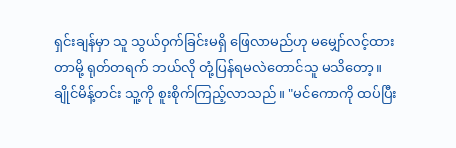ရှင်းချန်မှာ သူ သွယ်ဝှက်ခြင်းမရှိ ဖြေလာမည်ဟု မမျှော်လင့်ထားတာမို့ ရုတ်တရက် ဘယ်လို တုံ့ပြန်ရမလဲတောင်သူ မသိတော့။
ချိုင်မိန့်တင်း သူ့ကို စူးစိုက်ကြည့်လာသည်။ "မင်ကောကို ထပ်ပြီး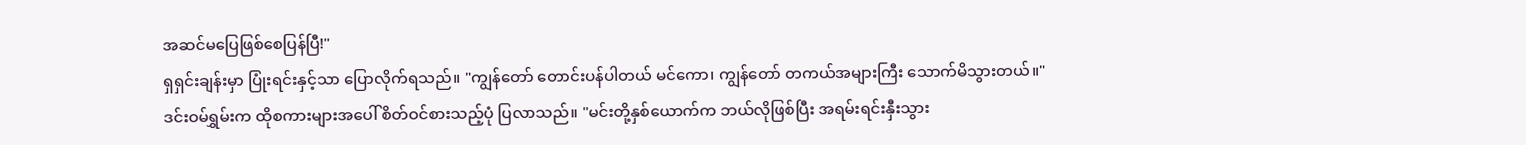အဆင်မပြေဖြစ်စေပြန်ပြီ!"
ရှရှင်းချန်းမှာ ပြုံးရင်းနှင့်သာ ပြောလိုက်ရသည်။ "ကျွန်တော် တောင်းပန်ပါတယ် မင်ကော၊ ကျွန်တော် တကယ်အများကြီး သောက်မိသွားတယ်။"
ဒင်းဝမ်ရွှမ်းက ထိုစကားများအပေါ် စိတ်ဝင်စားသည့်ပုံ ပြလာသည်။ "မင်းတို့နှစ်ယောက်က ဘယ်လိုဖြစ်ပြီး အရမ်းရင်းနှီးသွား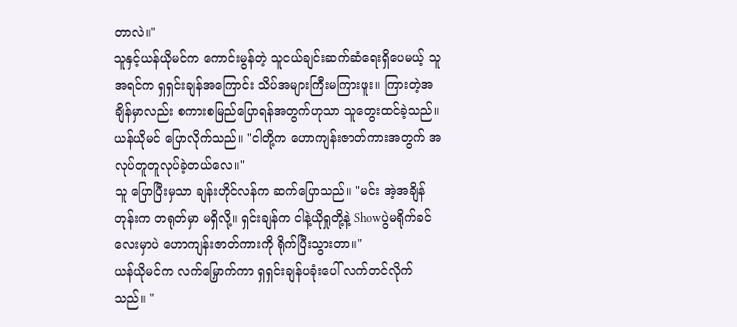တာလဲ။"
သူနှင့်ယန်ယိုမင်က ကောင်းမွန်တဲ့ သူငယ်ချင်းဆက်ဆံရေးရှိပေမယ့် သူ အရင်က ရှရှင်းချန်အကြောင်း သိပ်အများကြီးမကြားဖူး။ ကြားတဲ့အချိန်မှာလည်း စကားစမြည်ပြောရန်အတွက်ဟုသာ သူတွေးထင်ခဲ့သည်။
ယန်ယိုမင် ပြောလိုက်သည်။ "ငါတို့က ဟောကျန်းဇာတ်ကားအတွက် အလုပ်တူတူလုပ်ခဲ့တယ်လေ။"
သူ ပြောပြီးမှသာ ချန်းဟိုင်လန်က ဆက်ပြောသည်။ "မင်း အဲ့အချိန်တုန်းက တရုတ်မှာ မရှိလို့။ ရှင်းချန်က ငါနဲ့ယိုရှုတို့နဲ့ Showပွဲမရိုက်ခင်လေးမှာပဲ ဟောကျန်းဇာတ်ကားကို ရိုက်ပြီးသွားတာ။"
ယန်ယိုမင်က လက်မြှောက်ကာ ရှရှင်းချန်ပခုံးပေါ် လက်တင်လိုက်သည်။ "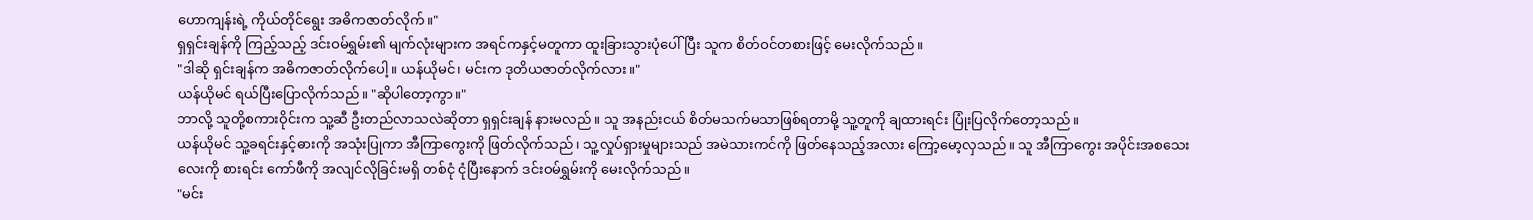ဟောကျန်းရဲ့ ကိုယ်တိုင်ရွေး အဓိကဇာတ်လိုက်။"
ရှရှင်းချန်ကို ကြည့်သည့် ဒင်းဝမ်ရွှမ်း၏ မျက်လုံးများက အရင်ကနှင့်မတူကာ ထူးခြားသွားပုံပေါ်ပြီး သူက စိတ်ဝင်တစားဖြင့် မေးလိုက်သည်။
"ဒါဆို ရှင်းချန်က အဓိကဇာတ်လိုက်ပေါ့။ ယန်ယိုမင်၊ မင်းက ဒုတိယဇာတ်လိုက်လား။"
ယန်ယိုမင် ရယ်ပြီးပြောလိုက်သည်။ "ဆိုပါတော့ကွာ။"
ဘာလို့ သူတို့စကားဝိုင်းက သူ့ဆီ ဦးတည်လာသလဲဆိုတာ ရှရှင်းချန် နားမလည်။ သူ အနည်းငယ် စိတ်မသက်မသာဖြစ်ရတာမို့ သူ့တူကို ချထားရင်း ပြုံးပြလိုက်တော့သည်။
ယန်ယိုမင် သူ့ခရင်းနှင့်ဓားကို အသုံးပြုကာ အီကြာကွေးကို ဖြတ်လိုက်သည်၊ သူ့လှုပ်ရှားမှုများသည် အမဲသားကင်ကို ဖြတ်နေသည့်အလား ကြော့မော့လှသည်။ သူ အီကြာကွေး အပိုင်းအစသေးလေးကို စားရင်း ကော်ဖီကို အလျင်လိုခြင်းမရှိ တစ်ငုံ ငုံပြီးနောက် ဒင်းဝမ်ရွှမ်းကို မေးလိုက်သည်။
"မင်း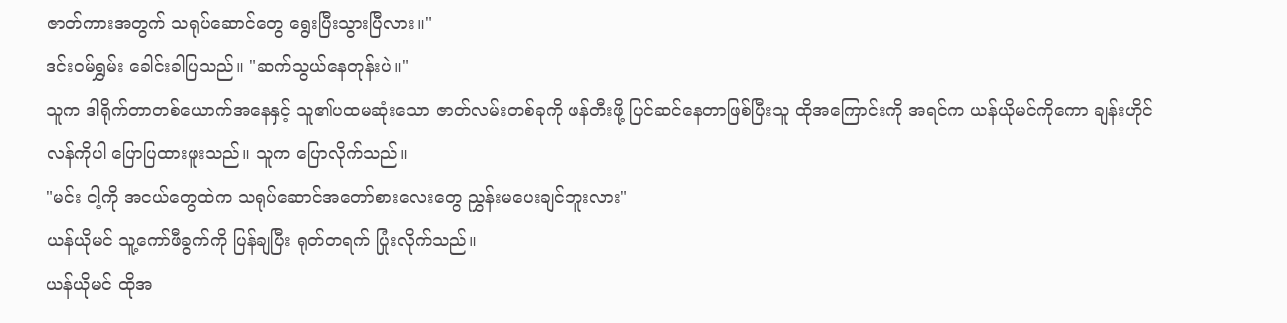ဇာတ်ကားအတွက် သရုပ်ဆောင်တွေ ရွေးပြီးသွားပြီလား။"
ဒင်းဝမ်ရွှမ်း ခေါင်းခါပြသည်။ "ဆက်သွယ်နေတုန်းပဲ။"
သူက ဒါရိုက်တာတစ်ယောက်အနေနှင့် သူ၏ပထမဆုံးသော ဇာတ်လမ်းတစ်ခုကို ဖန်တီးဖို့ ပြင်ဆင်နေတာဖြစ်ပြီးသူ ထိုအကြောင်းကို အရင်က ယန်ယိုမင်ကိုကော ချန်းဟိုင်လန်ကိုပါ ပြောပြထားဖူးသည်။ သူက ပြောလိုက်သည်။
"မင်း ငါ့ကို အငယ်တွေထဲက သရုပ်ဆောင်အတော်စားလေးတွေ ညွှန်းမပေးချင်ဘူးလား"
ယန်ယိုမင် သူ့ကော်ဖီခွက်ကို ပြန်ချပြီး ရုတ်တရက် ပြုံးလိုက်သည်။
ယန်ယိုမင် ထိုအ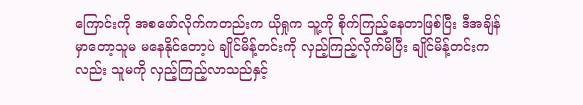ကြောင်းကို အစဖော်လိုက်ကတည်းက ယိုရှုက သူ့ကို စိုက်ကြည့်နေတာဖြစ်ပြီး ဒီအချိန်မှာတော့သူမ မနေနိုင်တော့ပဲ ချိုင်မိန့်တင်းကို လှည့်ကြည့်လိုက်မိပြီး ချိုင်မိန့်တင်းကလည်း သူမကို လှည့်ကြည့်လာသည်နှင့်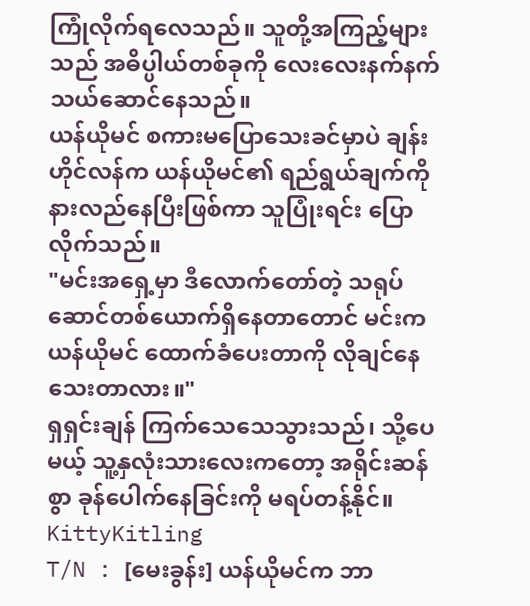ကြုံလိုက်ရလေသည်။ သူတို့အကြည့်များသည် အဓိပ္ပါယ်တစ်ခုကို လေးလေးနက်နက်သယ်ဆောင်နေသည်။
ယန်ယိုမင် စကားမပြောသေးခင်မှာပဲ ချန်းဟိုင်လန်က ယန်ယိုမင်၏ ရည်ရွယ်ချက်ကို နားလည်နေပြီးဖြစ်ကာ သူပြုံးရင်း ပြောလိုက်သည်။
"မင်းအရှေ့မှာ ဒီလောက်တော်တဲ့ သရုပ်ဆောင်တစ်ယောက်ရှိနေတာတောင် မင်းက ယန်ယိုမင် ထောက်ခံပေးတာကို လိုချင်နေသေးတာလား။"
ရှရှင်းချန် ကြက်သေသေသွားသည်၊ သို့ပေမယ့် သူ့နှလုံးသားလေးကတော့ အရိုင်းဆန်စွာ ခုန်ပေါက်နေခြင်းကို မရပ်တန့်နိုင်။
KittyKitling
T/N : [မေးခွန်း] ယန်ယိုမင်က ဘာ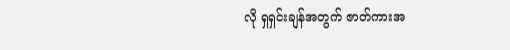လို ရှရှင်းချန်အတွက် ဇာတ်ကားအ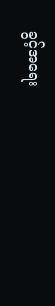ခွင့်အရေး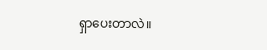ရှာပေးတာလဲ။